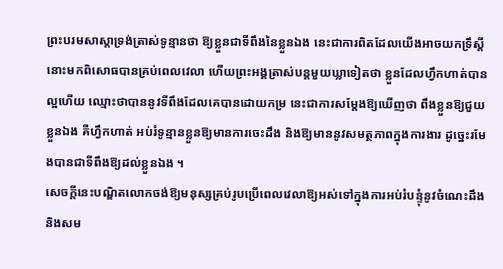ព្រះបរមសាស្តាទ្រង់ត្រាស់ទូន្មានថា ឱ្យខ្លួនជាទីពឹងនៃខ្លួនឯង នេះជាការពិតដែលយើងអាចយកទ្រឹស្តីនោះមកពិសោធបានគ្រប់ពេលវេលា ហើយព្រះអង្គត្រាស់បន្តមួយឃ្លាទៀតថា ខ្លួនដែលហ្វឹកហាត់បានល្អហើយ ឈ្មោះថាបាននូវទីពឹងដែលគេបានដោយកម្រ នេះជាការសម្តែងឱ្យឃើញថា ពឹងខ្លួនឱ្យជួយខ្លួនឯង គឺហ្វឹកហាត់ អប់រំទូន្មានខ្លួនឱ្យមានការចេះដឹង និងឱ្យមាននូវសមត្ថភាពក្នុងការងារ ដូច្នេះរមែងបានជាទីពឹងឱ្យដល់ខ្លួនឯង ។
សេចក្តីនេះបណ្ឌិតលោកចង់ឱ្យមនុស្សគ្រប់រូបប្រើពេលវេលាឱ្យអស់ទៅក្នុងការអប់រំបន្ទុំនូវចំណេះដឹង និងសម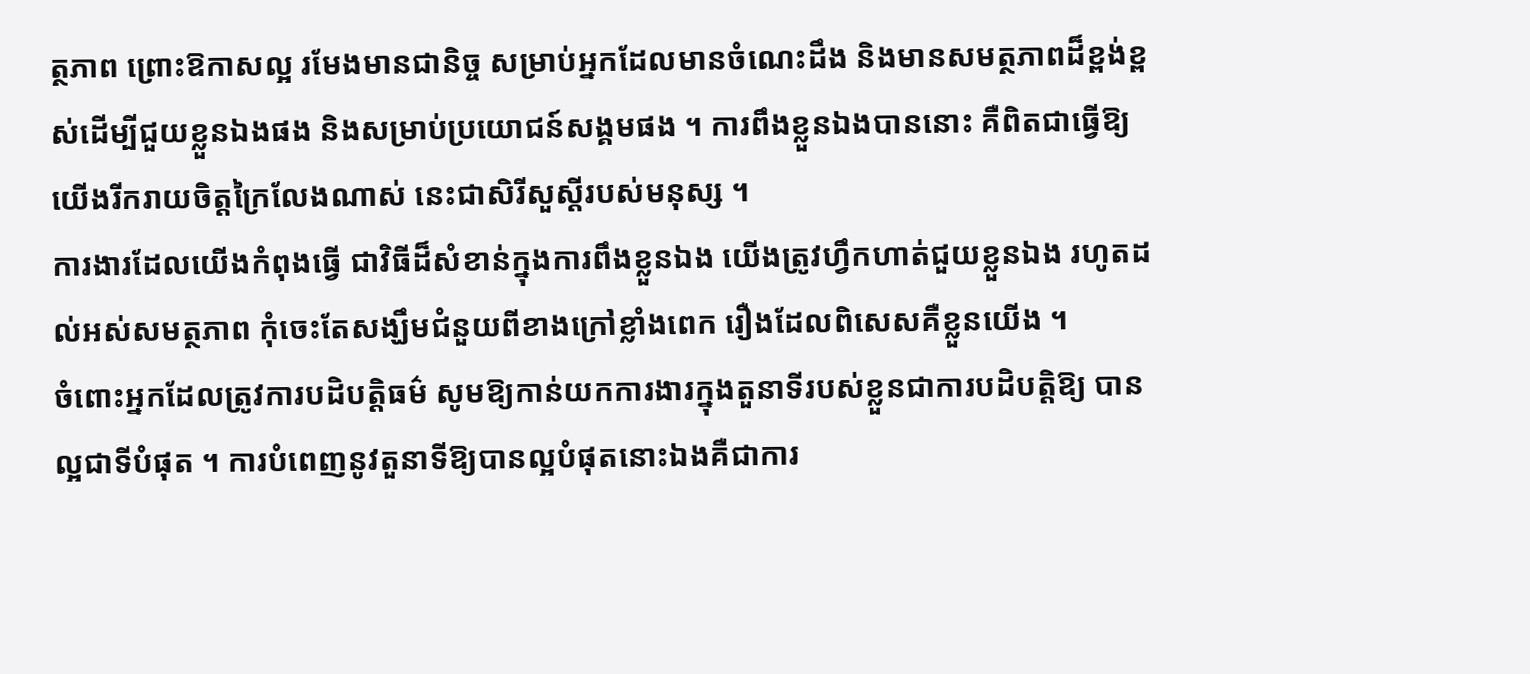ត្ថភាព ព្រោះឱកាសល្អ រមែងមានជានិច្ច សម្រាប់អ្នកដែលមានចំណេះដឹង និងមានសមត្ថភាពដ៏ខ្ពង់ខ្ពស់ដើម្បីជួយខ្លួនឯងផង និងសម្រាប់ប្រយោជន៍សង្គមផង ។ ការពឹងខ្លួនឯងបាននោះ គឺពិតជាធ្វើឱ្យយើងរីករាយចិត្តក្រៃលែងណាស់ នេះជាសិរីសួស្តីរបស់មនុស្ស ។
ការងារដែលយើងកំពុងធ្វើ ជាវិធីដ៏សំខាន់ក្នុងការពឹងខ្លួនឯង យើងត្រូវហ្វឹកហាត់ជួយខ្លួនឯង រហូតដល់អស់សមត្ថភាព កុំចេះតែសង្ឃឹមជំនួយពីខាងក្រៅខ្លាំងពេក រឿងដែលពិសេសគឺខ្លួនយើង ។
ចំពោះអ្នកដែលត្រូវការបដិបត្តិធម៌ សូមឱ្យកាន់យកការងារក្នុងតួនាទីរបស់ខ្លួនជាការបដិបត្តិឱ្យ បានល្អជាទីបំផុត ។ ការបំពេញនូវតួនាទីឱ្យបានល្អបំផុតនោះឯងគឺជាការ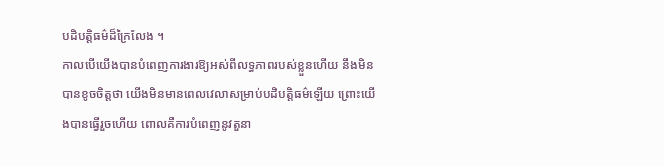បដិបត្តិធម៌ដ៏ក្រៃលែង ។
កាលបើយើងបានបំពេញការងារឱ្យអស់ពីលទ្ធភាពរបស់ខ្លួនហើយ នឹងមិនបានខូចចិត្តថា យើងមិនមានពេលវេលាសម្រាប់បដិបត្តិធម៌ឡើយ ព្រោះយើងបានធ្វើរួចហើយ ពោលគឺការបំពេញនូវតួនា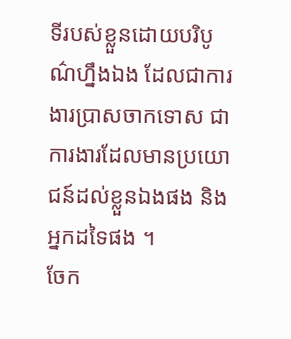ទីរបស់ខ្លួនដោយបរិបូណ៌ហ្នឹងឯង ដែលជាការងារប្រាសចាកទោស ជាការងារដែលមានប្រយោជន៍ដល់ខ្លួនឯងផង និងអ្នកដទៃផង ។
ចែក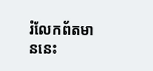រំលែកព័តមាននេះ